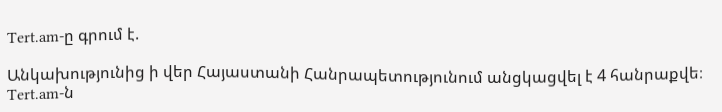Tert.am-ը գրում է.

Անկախությունից ի վեր Հայաստանի Հանրապետությունում անցկացվել է 4 հանրաքվե։ Tert.am-ն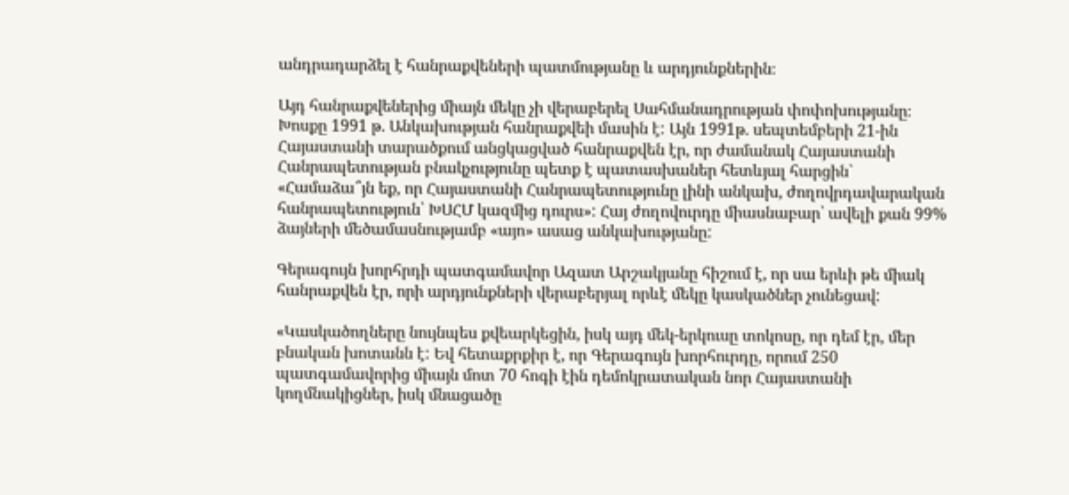անդրադարձել է հանրաքվեների պատմությանը և արդյունքներին։

Այդ հանրաքվեներից միայն մեկը չի վերաբերել Սահմանադրության փոփոխությանը։ Խոսքը 1991 թ. Անկախության հանրաքվեի մասին է: Այն 1991թ. սեպտեմբերի 21-ին Հայաստանի տարածքում անցկացված հանրաքվեն էր, որ ժամանակ Հայաստանի Հանրապետության բնակչությունը պետք է պատասխաներ հետևյալ հարցին` «Համաձա՞յն եք, որ Հայաստանի Հանրապետությունը լինի անկախ, ժողովրդավարական հանրապետություն՝ ԽՍՀՄ կազմից դուրս»: Հայ ժողովուրդը միասնաբար՝ ավելի քան 99% ձայների մեծամասնությամբ «այո» ասաց անկախությանը:

Գերագույն խորհրդի պատգամավոր Ազատ Արշակյանը հիշում է, որ սա երևի թե միակ հանրաքվեն էր, որի արդյունքների վերաբերյալ որևէ մեկը կասկածներ չունեցավ:

«Կասկածողները նույնպես քվեարկեցին, իսկ այդ մեկ-երկուսը տոկոսը, որ դեմ էր, մեր բնական խոտանն է: Եվ հետաքրքիր է, որ Գերագույն խորհուրդը, որում 250 պատգամավորից միայն մոտ 70 հոգի էին դեմոկրատական նոր Հայաստանի կողմնակիցներ, իսկ մնացածը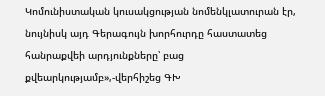Կոմունիստական կուսակցության նոմենկլատուրան էր, նույնիսկ այդ Գերագույն խորհուրդը հաստատեց հանրաքվեի արդյունքները՝ բաց քվեարկությամբ»,-վերհիշեց ԳԽ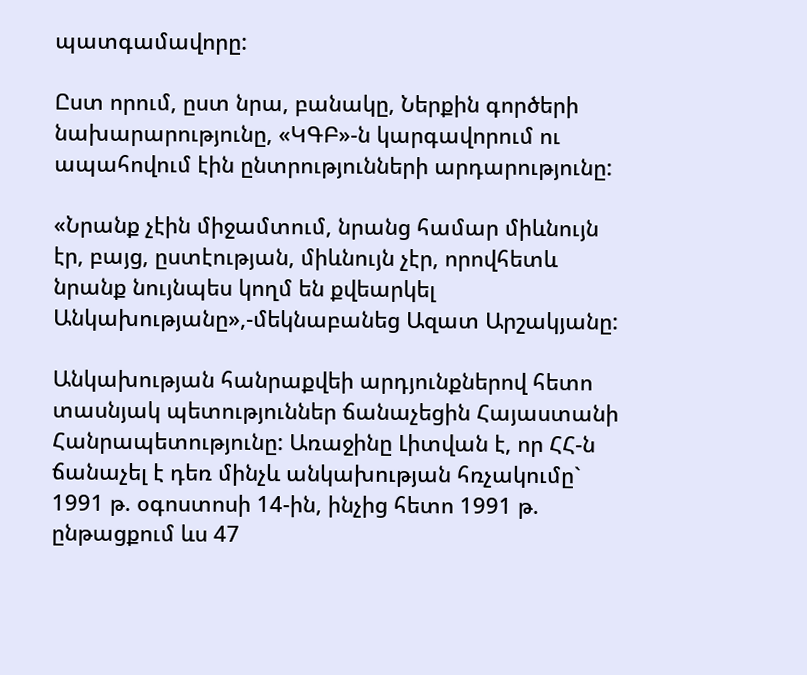պատգամավորը:

Ըստ որում, ըստ նրա, բանակը, Ներքին գործերի նախարարությունը, «ԿԳԲ»-ն կարգավորում ու ապահովում էին ընտրությունների արդարությունը:

«Նրանք չէին միջամտում, նրանց համար միևնույն էր, բայց, ըստէության, միևնույն չէր, որովհետև նրանք նույնպես կողմ են քվեարկել Անկախությանը»,-մեկնաբանեց Ազատ Արշակյանը:

Անկախության հանրաքվեի արդյունքներով հետո տասնյակ պետություններ ճանաչեցին Հայաստանի Հանրապետությունը: Առաջինը Լիտվան է, որ ՀՀ-ն ճանաչել է դեռ մինչև անկախության հռչակումը` 1991 թ. օգոստոսի 14-ին, ինչից հետո 1991 թ. ընթացքում ևս 47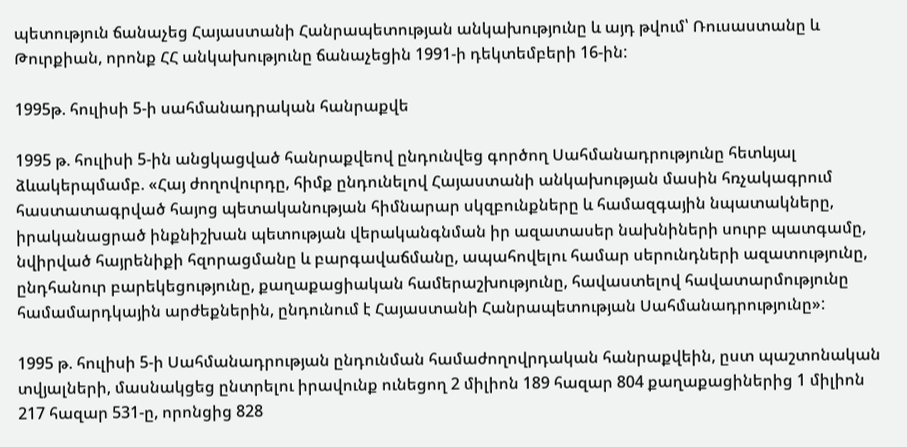պետություն ճանաչեց Հայաստանի Հանրապետության անկախությունը և այդ թվում՝ Ռուսաստանը և Թուրքիան, որոնք ՀՀ անկախությունը ճանաչեցին 1991-ի դեկտեմբերի 16-ին:

1995թ. հուլիսի 5-ի սահմանադրական հանրաքվե

1995 թ. հուլիսի 5-ին անցկացված հանրաքվեով ընդունվեց գործող Սահմանադրությունը հետևյալ ձևակերպմամբ. «Հայ ժողովուրդը, հիմք ընդունելով Հայաստանի անկախության մասին հռչակագրում հաստատագրված հայոց պետականության հիմնարար սկզբունքները և համազգային նպատակները, իրականացրած ինքնիշխան պետության վերականգնման իր ազատասեր նախնիների սուրբ պատգամը, նվիրված հայրենիքի հզորացմանը և բարգավաճմանը, ապահովելու համար սերունդների ազատությունը, ընդհանուր բարեկեցությունը, քաղաքացիական համերաշխությունը, հավաստելով հավատարմությունը համամարդկային արժեքներին, ընդունում է Հայաստանի Հանրապետության Սահմանադրությունը»:

1995 թ. հուլիսի 5-ի Սահմանադրության ընդունման համաժողովրդական հանրաքվեին, ըստ պաշտոնական տվյալների, մասնակցեց ընտրելու իրավունք ունեցող 2 միլիոն 189 հազար 804 քաղաքացիներից 1 միլիոն 217 հազար 531-ը, որոնցից 828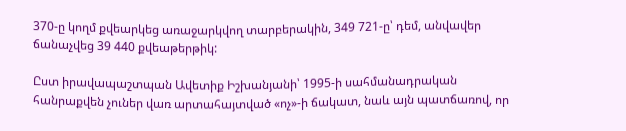370-ը կողմ քվեարկեց առաջարկվող տարբերակին, 349 721-ը՝ դեմ, անվավեր ճանաչվեց 39 440 քվեաթերթիկ:

Ըստ իրավապաշտպան Ավետիք Իշխանյանի՝ 1995-ի սահմանադրական հանրաքվեն չուներ վառ արտահայտված «ոչ»-ի ճակատ, նաև այն պատճառով, որ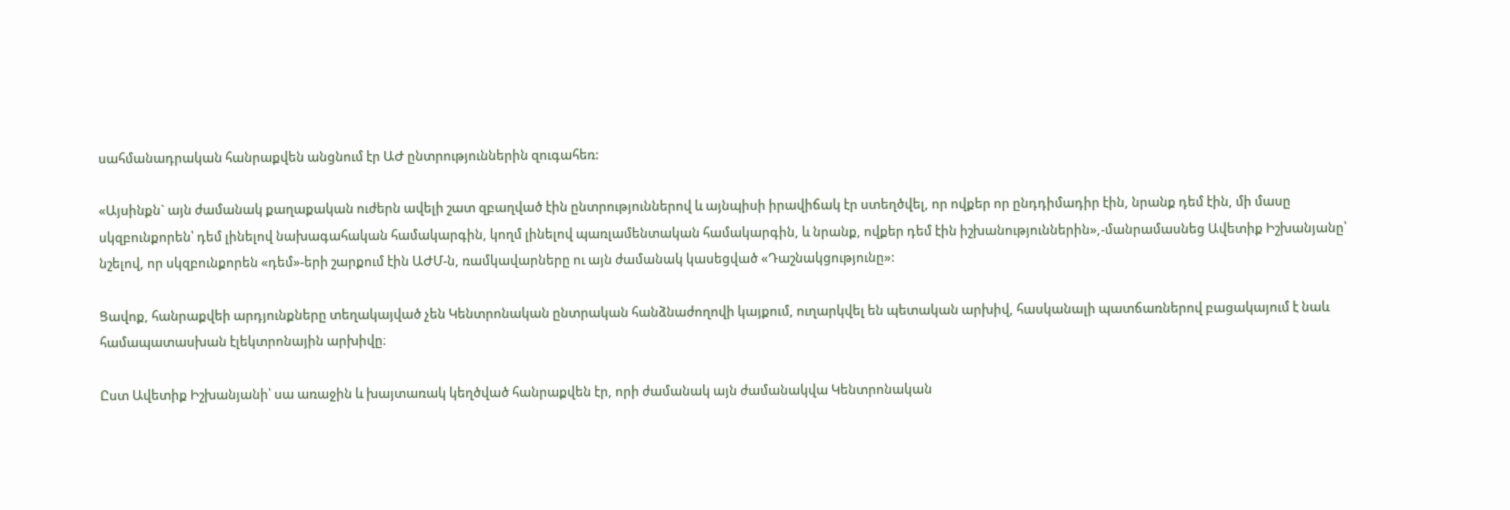սահմանադրական հանրաքվեն անցնում էր ԱԺ ընտրություններին զուգահեռ:

«Այսինքն` այն ժամանակ քաղաքական ուժերն ավելի շատ զբաղված էին ընտրություններով և այնպիսի իրավիճակ էր ստեղծվել, որ ովքեր որ ընդդիմադիր էին, նրանք դեմ էին, մի մասը սկզբունքորեն՝ դեմ լինելով նախագահական համակարգին, կողմ լինելով պառլամենտական համակարգին, և նրանք, ովքեր դեմ էին իշխանություններին»,-մանրամասնեց Ավետիք Իշխանյանը՝ նշելով, որ սկզբունքորեն «դեմ»-երի շարքում էին ԱԺՄ-ն, ռամկավարները ու այն ժամանակ կասեցված «Դաշնակցությունը»:

Ցավոք, հանրաքվեի արդյունքները տեղակայված չեն Կենտրոնական ընտրական հանձնաժողովի կայքում, ուղարկվել են պետական արխիվ, հասկանալի պատճառներով բացակայում է նաև համապատասխան էլեկտրոնային արխիվը։

Ըստ Ավետիք Իշխանյանի՝ սա առաջին և խայտառակ կեղծված հանրաքվեն էր, որի ժամանակ այն ժամանակվա Կենտրոնական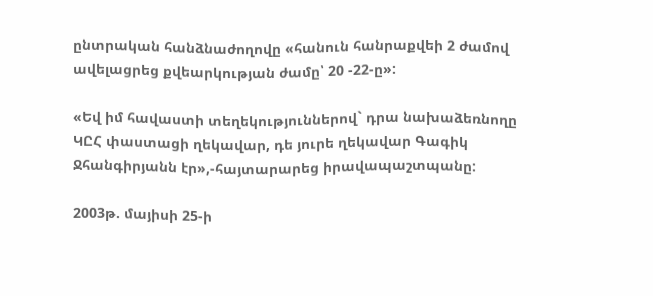ընտրական հանձնաժողովը «հանուն հանրաքվեի 2 ժամով ավելացրեց քվեարկության ժամը՝ 20 -22-ը»:

«Եվ իմ հավաստի տեղեկություններով` դրա նախաձեռնողը ԿԸՀ փաստացի ղեկավար, դե յուրե ղեկավար Գագիկ Ջհանգիրյանն էր»,-հայտարարեց իրավապաշտպանը:

2003թ. մայիսի 25-ի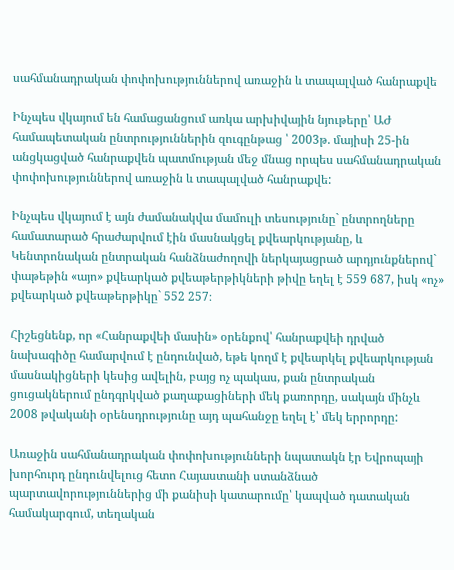սահմանադրական փոփոխություններով առաջին և տապալված հանրաքվե

Ինչպես վկայում են համացանցում առկա արխիվային նյութերը՝ ԱԺ համապետական ընտրություններին զուգընթաց ՝ 2003թ. մայիսի 25-ին անցկացված հանրաքվեն պատմության մեջ մնաց որպես սահմանադրական փոփոխություններով առաջին և տապալված հանրաքվե:

Ինչպես վկայում է այն ժամանակվա մամուլի տեսությունը` ընտրողները համատարած հրաժարվում էին մասնակցել քվեարկությանը, և Կենտրոնական ընտրական հանձնաժողովի ներկայացրած արդյունքներով` փաթեթին «այո» քվեարկած քվեաթերթիկների թիվը եղել է 559 687, իսկ «ոչ» քվեարկած քվեաթերթիկը` 552 257։

Հիշեցնենք, որ «Հանրաքվեի մասին» օրենքով՝ հանրաքվեի դրված նախագիծը համարվում է ընդունված, եթե կողմ է քվեարկել քվեարկության մասնակիցների կեսից ավելին, բայց ոչ պակաս, քան ընտրական ցուցակներում ընդգրկված քաղաքացիների մեկ քառորդը, սակայն մինչև 2008 թվականի օրենսդրությունը այդ պահանջը եղել է՝ մեկ երրորդը:

Առաջին սահմանադրական փոփոխությունների նպատակն էր Եվրոպայի խորհուրդ ընդունվելուց հետո Հայաստանի ստանձնած պարտավորություններից մի քանիսի կատարումը՝ կապված դատական համակարգում, տեղական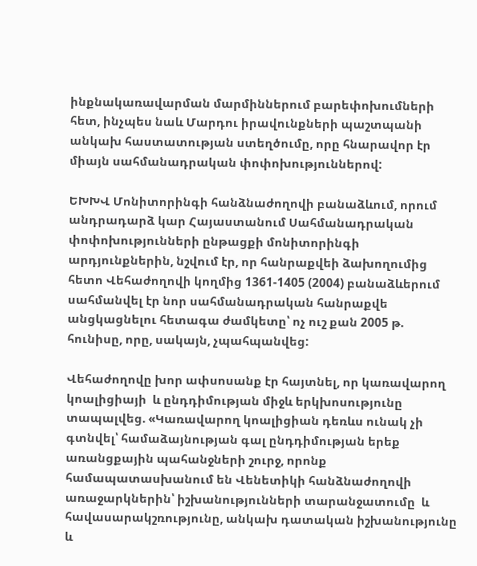ինքնակառավարման մարմիններում բարեփոխումների հետ, ինչպես նաև Մարդու իրավունքների պաշտպանի անկախ հաստատության ստեղծումը, որը հնարավոր էր միայն սահմանադրական փոփոխություններով:

ԵԽԽՎ Մոնիտորինգի հանձնաժողովի բանաձևում, որում անդրադարձ կար Հայաստանում Սահմանադրական փոփոխությունների ընթացքի մոնիտորինգի արդյունքներին, նշվում էր, որ հանրաքվեի ձախողումից հետո Վեհաժողովի կողմից 1361-1405 (2004) բանաձևերում սահմանվել էր նոր սահմանադրական հանրաքվե անցկացնելու հետագա ժամկետը՝ ոչ ուշ քան 2005 թ. հունիսը, որը, սակայն, չպահպանվեց:

Վեհաժողովը խոր ափսոսանք էր հայտնել, որ կառավարող կոալիցիայի  և ընդդիմության միջև երկխոսությունը տապալվեց. «Կառավարող կոալիցիան դեռևս ունակ չի գտնվել՝ համաձայնության գալ ընդդիմության երեք առանցքային պահանջների շուրջ, որոնք համապատասխանում են Վենետիկի հանձնաժողովի առաջարկներին՝ իշխանությունների տարանջատումը  և հավասարակշռությունը, անկախ դատական իշխանությունը և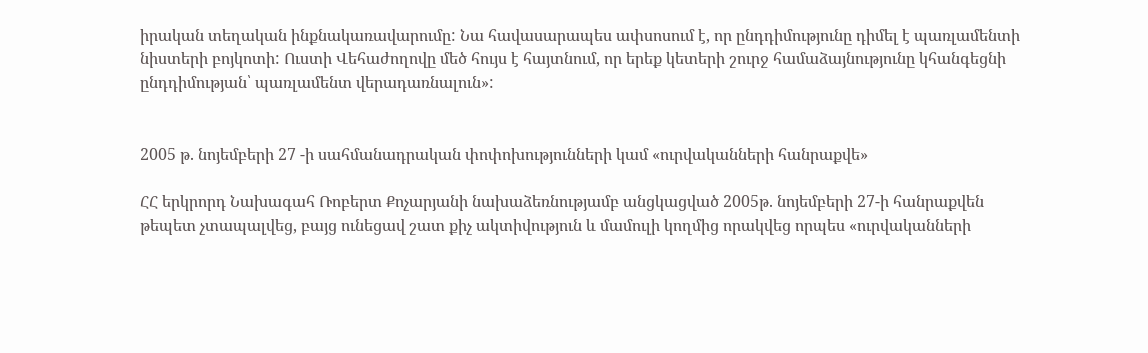իրական տեղական ինքնակառավարումը: Նա հավասարապես ափսոսում է, որ ընդդիմությունը դիմել է պառլամենտի նիստերի բոյկոտի: Ուստի Վեհաժողովը մեծ հույս է հայտնում, որ երեք կետերի շուրջ համաձայնությունը կհանգեցնի ընդդիմության՝ պառլամենտ վերադառնալուն»:


2005 թ. նոյեմբերի 27 -ի սահմանադրական փոփոխությունների կամ «ուրվականների հանրաքվե»

ՀՀ երկրորդ Նախագահ Ռոբերտ Քոչարյանի նախաձեռնությամբ անցկացված 2005թ. նոյեմբերի 27-ի հանրաքվեն թեպետ չտապալվեց, բայց ունեցավ շատ քիչ ակտիվություն և մամուլի կողմից որակվեց որպես «ուրվականների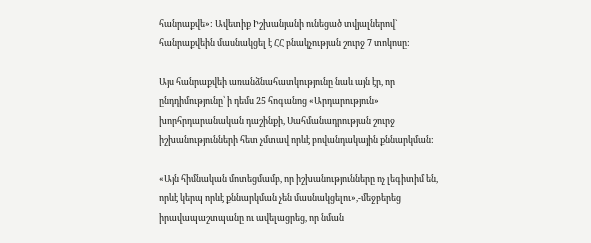հանրաքվե»: Ավետիք Իշխանյանի ունեցած տվյալներով` հանրաքվեին մասնակցել է ՀՀ բնակչության շուրջ 7 տոկոսը:

Այս հանրաքվեի առանձնահատկությունը նաև այն էր, որ ընդդիմությունը՝ ի դեմս 25 հոգանոց «Արդարություն» խորհրդարանական դաշինքի, Սահմանադրության շուրջ իշխանությունների հետ չմտավ որևէ բովանդակային քննարկման:

«Այն հիմնական մոտեցմամբ, որ իշխանությունները ոչ լեգիտիմ են, որևէ կերպ որևէ քննարկման չեն մասնակցելու»,-մեջբերեց իրավապաշտպանը ու ավելացրեց, որ նման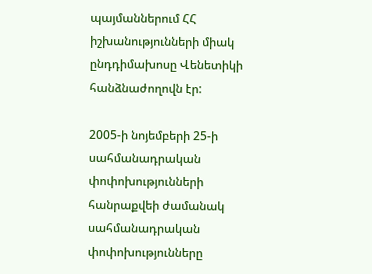պայմաններում ՀՀ իշխանությունների միակ ընդդիմախոսը Վենետիկի հանձնաժողովն էր:

2005-ի նոյեմբերի 25-ի սահմանադրական փոփոխությունների հանրաքվեի ժամանակ սահմանադրական փոփոխությունները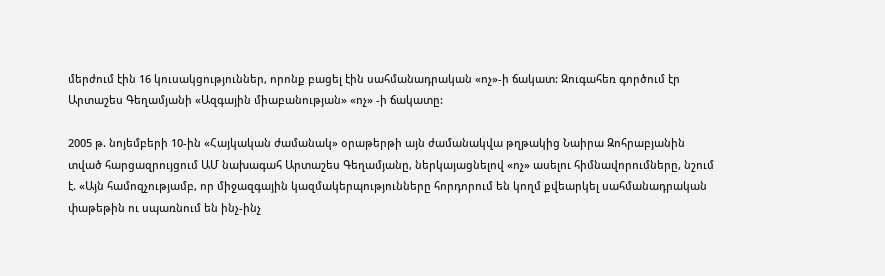մերժում էին 16 կուսակցություններ, որոնք բացել էին սահմանադրական «ոչ»-ի ճակատ: Զուգահեռ գործում էր Արտաշես Գեղամյանի «Ազգային միաբանության» «ոչ» -ի ճակատը:

2005 թ. նոյեմբերի 10-ին «Հայկական ժամանակ» օրաթերթի այն ժամանակվա թղթակից Նաիրա Զոհրաբյանին տված հարցազրույցում ԱՄ նախագահ Արտաշես Գեղամյանը, ներկայացնելով «ոչ» ասելու հիմնավորումները, նշում է. «Այն համոզչությամբ, որ միջազգային կազմակերպությունները հորդորում են կողմ քվեարկել սահմանադրական փաթեթին ու սպառնում են ինչ-ինչ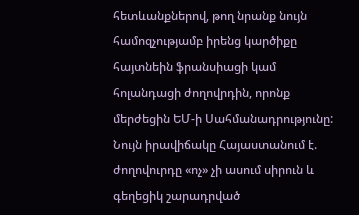հետևանքներով, թող նրանք նույն համոզչությամբ իրենց կարծիքը հայտնեին ֆրանսիացի կամ հոլանդացի ժողովրդին, որոնք մերժեցին ԵՄ-ի Սահմանադրությունը: Նույն իրավիճակը Հայաստանում է. ժողովուրդը «ոչ» չի ասում սիրուն և գեղեցիկ շարադրված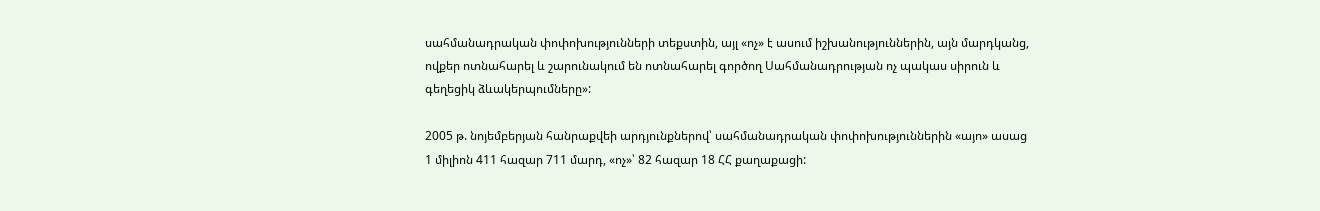սահմանադրական փոփոխությունների տեքստին, այլ «ոչ» է ասում իշխանություններին, այն մարդկանց, ովքեր ոտնահարել և շարունակում են ոտնահարել գործող Սահմանադրության ոչ պակաս սիրուն և գեղեցիկ ձևակերպումները»:

2005 թ. նոյեմբերյան հանրաքվեի արդյունքներով՝ սահմանադրական փոփոխություններին «այո» ասաց 1 միլիոն 411 հազար 711 մարդ, «ոչ»՝ 82 հազար 18 ՀՀ քաղաքացի: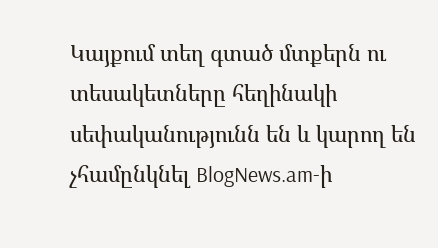Կայքում տեղ գտած մտքերն ու տեսակետները հեղինակի սեփականությունն են և կարող են չհամընկնել BlogNews.am-ի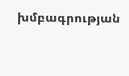խմբագրության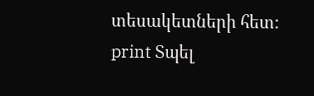տեսակետների հետ:
print Տպել